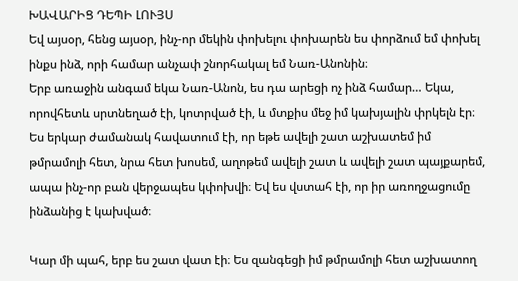ԽԱՎԱՐԻՑ ԴԵՊԻ ԼՈՒՅՍ
Եվ այսօր, հենց այսօր, ինչ-որ մեկին փոխելու փոխարեն ես փորձում եմ փոխել ինքս ինձ, որի համար անչափ շնորհակալ եմ Նառ-Անոնին։
Երբ առաջին անգամ եկա Նառ-Անոն, ես դա արեցի ոչ ինձ համար… Եկա, որովհետև սրտնեղած էի, կոտրված էի, և մտքիս մեջ իմ կախյալին փրկելն էր։ Ես երկար ժամանակ հավատում էի, որ եթե ավելի շատ աշխատեմ իմ թմրամոլի հետ, նրա հետ խոսեմ, աղոթեմ ավելի շատ և ավելի շատ պայքարեմ, ապա ինչ-որ բան վերջապես կփոխվի։ Եվ ես վստահ էի, որ իր առողջացումը ինձանից է կախված։

Կար մի պահ, երբ ես շատ վատ էի։ Ես զանգեցի իմ թմրամոլի հետ աշխատող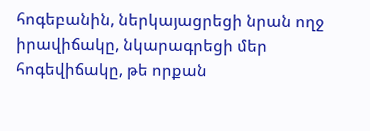հոգեբանին, ներկայացրեցի նրան ողջ իրավիճակը, նկարագրեցի մեր հոգեվիճակը, թե որքան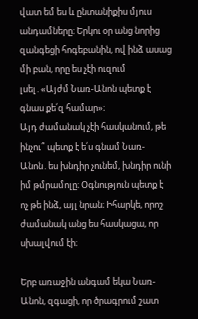վատ եմ ես և ընտանիքիս մյուս անդամները։ Երկու օր անց նորից զանգեցի հոգեբանին, ով ինձ ասաց մի բան, որը ես չէի ուզում լսել․«Այժմ Նառ-Անոն պետք է գնաս քե՛զ համար»։
Այդ ժամանակ չէի հասկանում, թե ինչու՞ պետք է ե՛ս գնամ Նառ-Անոն․ես խնդիր չունեմ, խնդիր ունի իմ թմրամոլը։ Օգնություն պետք է ոչ թե ինձ, այլ նրան։ Իհարկե, որոշ ժամանակ անց ես հասկացա, որ սխալվում էի։

Երբ առաջին անգամ եկա Նառ-Անոն, զգացի, որ ծրագրում շատ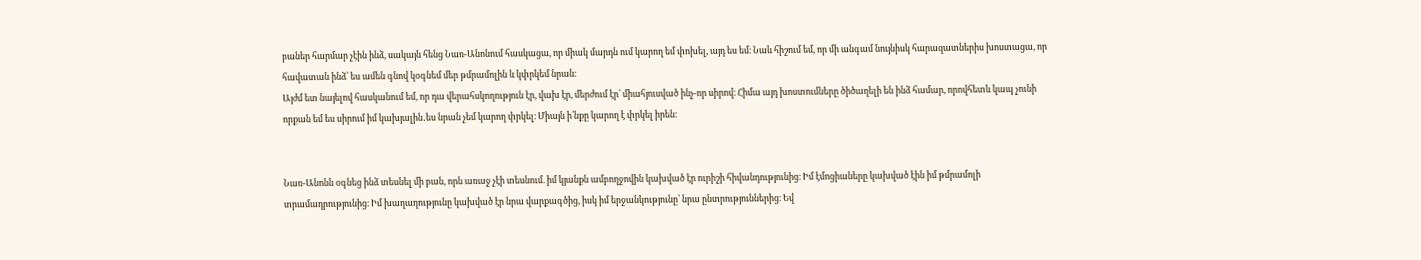բաներ հարմար չէին ինձ, սակայն հենց Նառ-Անոնում հասկացա, որ միակ մարդն ում կարող եմ փոխել, այդ ես եմ։ Նաև հիշում եմ, որ մի անգամ նույնիսկ հարազատներիս խոստացա, որ հավատան ինձ՝ ես ամեն գնով կօգնեմ մեր թմրամոլին և կփրկեմ նրան։
Այժմ ետ նայելով հասկանում եմ, որ դա վերահսկողություն էր, վախ էր, մերժում էր՝ միահյուսված ինչ-որ սիրով։ Հիմա այդ խոստումները ծիծաղելի են ինձ համար, որովհետև կապ չունի որքան եմ ես սիրում իմ կախյալին․ես նրան չեմ կարող փրկել։ Միայն ի՛նքը կարող է փրկել իրեն։


Նառ-Անոնն օգնեց ինձ տեսնել մի բան, որն առաջ չէի տեսնում. իմ կյանքն ամբողջովին կախված էր ուրիշի հիվանդությունից։ Իմ էմոցիաները կախված էին իմ թմրամոլի տրամադրությունից։ Իմ խաղաղությունը կախված էր նրա վարքագծից, իսկ իմ երջանկությունը՝ նրա ընտրություններից։ Եվ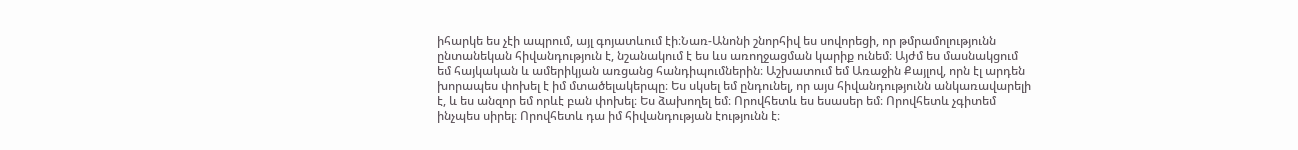իհարկե ես չէի ապրում, այլ գոյատևում էի։Նառ-Անոնի շնորհիվ ես սովորեցի, որ թմրամոլությունն ընտանեկան հիվանդություն է, նշանակում է ես ևս առողջացման կարիք ունեմ։ Այժմ ես մասնակցում եմ հայկական և ամերիկյան առցանց հանդիպումներին։ Աշխատում եմ Առաջին Քայլով, որն էլ արդեն խորապես փոխել է իմ մտածելակերպը։ Ես սկսել եմ ընդունել, որ այս հիվանդությունն անկառավարելի է, և ես անզոր եմ որևէ բան փոխել։ Ես ձախողել եմ։ Որովհետև ես եսասեր եմ։ Որովհետև չգիտեմ ինչպես սիրել։ Որովհետև դա իմ հիվանդության էությունն է։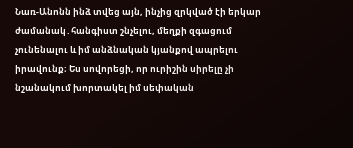Նառ-Անոնն ինձ տվեց այն, ինչից զրկված էի երկար ժամանակ․հանգիստ շնչելու, մեղքի զգացում չունենալու և իմ անձնական կյանքով ապրելու իրավունք։ Ես սովորեցի, որ ուրիշին սիրելը չի նշանակում խորտակել իմ սեփական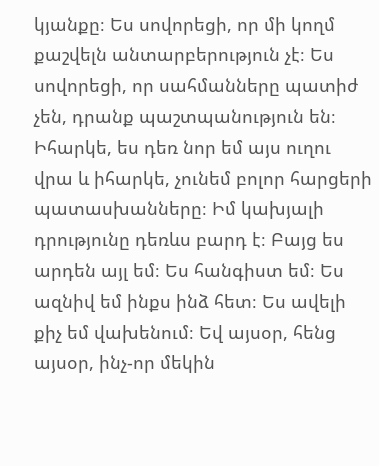կյանքը։ Ես սովորեցի, որ մի կողմ քաշվելն անտարբերություն չէ։ Ես սովորեցի, որ սահմանները պատիժ չեն, դրանք պաշտպանություն են։ Իհարկե, ես դեռ նոր եմ այս ուղու վրա և իհարկե, չունեմ բոլոր հարցերի պատասխանները։ Իմ կախյալի դրությունը դեռևս բարդ է։ Բայց ես արդեն այլ եմ։ Ես հանգիստ եմ։ Ես ազնիվ եմ ինքս ինձ հետ։ Ես ավելի քիչ եմ վախենում։ Եվ այսօր, հենց այսօր, ինչ-որ մեկին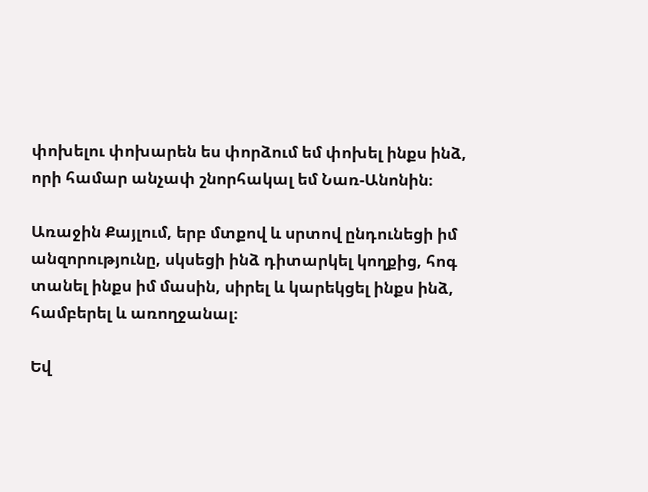փոխելու փոխարեն ես փորձում եմ փոխել ինքս ինձ, որի համար անչափ շնորհակալ եմ Նառ-Անոնին։

Առաջին Քայլում, երբ մտքով և սրտով ընդունեցի իմ անզորությունը, սկսեցի ինձ դիտարկել կողքից, հոգ տանել ինքս իմ մասին, սիրել և կարեկցել ինքս ինձ, համբերել և առողջանալ։

Եվ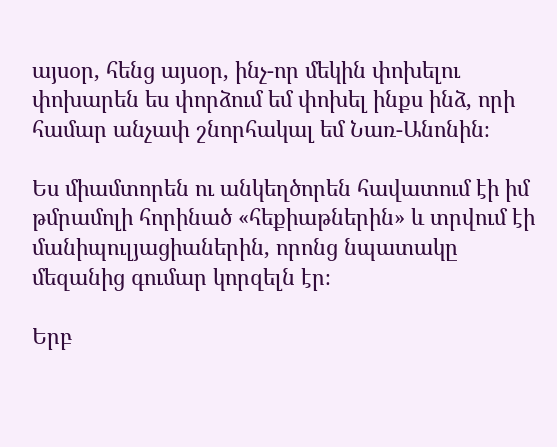այսօր, հենց այսօր, ինչ-որ մեկին փոխելու փոխարեն ես փորձում եմ փոխել ինքս ինձ, որի համար անչափ շնորհակալ եմ Նառ-Անոնին։

Ես միամտորեն ու անկեղծորեն հավատում էի իմ թմրամոլի հորինած «հեքիաթներին» և տրվում էի մանիպուլյացիաներին, որոնց նպատակը մեզանից գումար կորզելն էր։

Երբ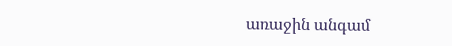առաջին անգամ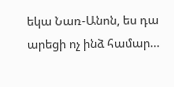եկա Նառ-Անոն, ես դա արեցի ոչ ինձ համար…